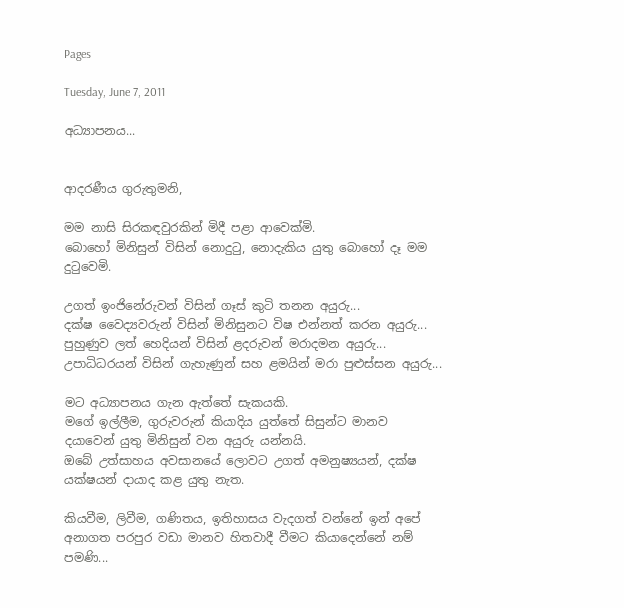Pages

Tuesday, June 7, 2011

අධ්‍යාපනය...


ආදරණීය ගුරුතුමනි,

මම නාසි සිරකඳවුරකින් මිදී පළා ආවෙක්මි.
බොහෝ මිනිසුන් විසින් නොදුටු, නොදැකිය යුතු බොහෝ දෑ මම දුටුවෙමි.

උගත් ඉංජිනේරුවන් විසින් ගෑස් කුටි තනන අයුරු...
දක්ෂ වෛද්‍යවරුන් විසින් මිනිසුනට විෂ එන්නත් කරන අයුරු...
පුහුණුව ලත් හෙදියන් විසින් ළදරුවන් මරාදමන අයුරු...
උපාධිධරයන් විසින් ගැහැණුන් සහ ළමයින් මරා පුළුස්සන අයුරු...

මට අධ්‍යාපනය ගැන ඇත්තේ සැකයකි.
මගේ ඉල්ලීම, ගුරුවරුන් කියාදිය යුත්තේ සිසුන්ට මානව දයාවෙන් යුතු මිනිසුන් වන අයුරු යන්නයි.
ඔබේ උත්සාහය අවසානයේ ලොවට උගත් අමනුෂ්‍යයන්, දක්ෂ යක්ෂයන් දායාද කළ යුතු නැත.

කියවීම, ලිවීම, ගණිතය, ඉතිහාසය වැදගත් වන්නේ ඉන් අපේ අනාගත පරපුර වඩා මානව හිතවාදී වීමට කියාදෙන්නේ නම් පමණි...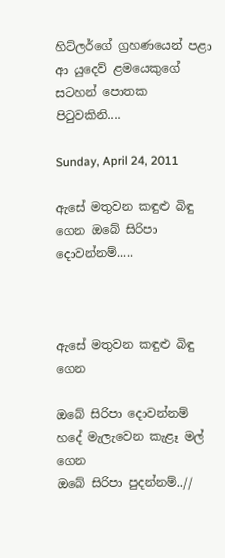හිට්ලර්ගේ ග්‍රහණයෙන් පළා ආ යුදෙව් ළමයෙකුගේ සටහන් පොතක පිටුවකිනි....

Sunday, April 24, 2011

ඇසේ මතුවන කඳුළු බිඳු ගෙන ඔබේ සිරිපා දොවන්නම්.....



ඇසේ මතුවන කඳුළු බිඳු ගෙන

ඔබේ සිරිපා දොවන්නම්
හදේ මැලැවෙන කැළෑ මල් ගෙන
ඔබේ සිරිපා පුදන්නම්..//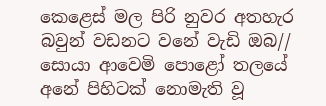කෙළෙස් මල පිරි නුවර අතහැර
බවුන් වඩනට වනේ වැඩි ඔබ//
සොයා ආවෙමි පොළෝ තලයේ
අනේ පිහිටක් නොමැති වූ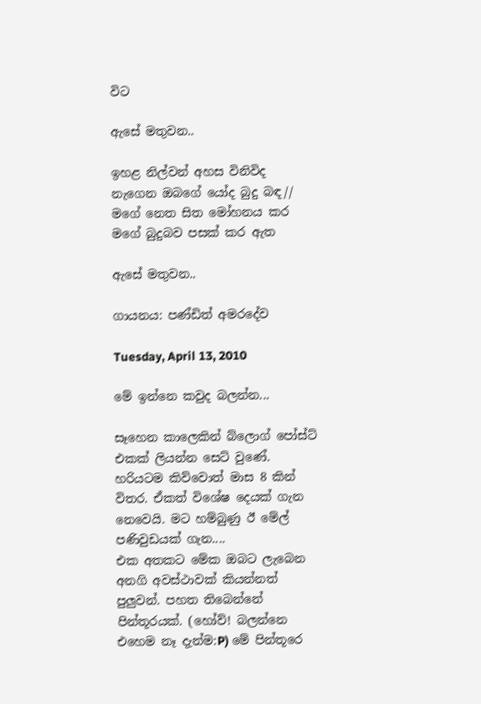විට

ඇසේ මතුවන..

ඉහළ නිල්වන් අහස විනිවිද
නැගෙන ඔබගේ යෝද බුදු බඳ//
මගේ නෙත සිත මෝහනය කර
මගේ බුදුබව පසක් කර ඇත

ඇසේ මතුවන..

ගායනය: පණ්ඩිත් අමරදේව

Tuesday, April 13, 2010

මේ ඉන්නෙ කවුද බලන්න...

සෑහෙන කාලෙකින් බ්ලොග් පෝස්ට් එකක් ලියන්න සෙට් වුණේ. හරියටම කිව්වොත් මාස 8 කින් විතර. ඒකත් විශේෂ දෙයක් ගැන නෙවෙයි. මට හම්බුණු ඊ මේල් පණිවුඩයක් ගැන....
එක අතකට මේක ඔබට ලැබෙන අනගි අවස්ථාවක් කියන්නත් පුලුවන්. පහත තිබෙන්නේ පින්තූරයක්. (හෝව්! බලන්නෙ එහෙම නෑ දැන්ම:P) මේ පින්තූරෙ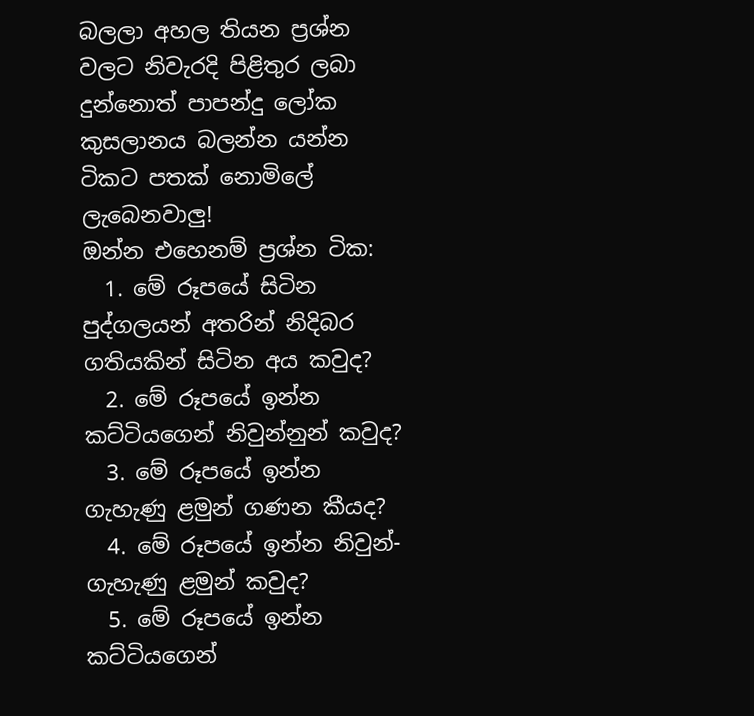බලලා අහල තියන ප්‍රශ්න වලට නිවැරදි පිළිතුර ලබා දුන්නොත් පාපන්දු ලෝක කුසලානය බලන්න යන්න ටිකට පතක් නොමිලේ ලැබෙනවාලු!
ඔන්න එහෙනම් ප්‍රශ්න ටික:
  1. මේ රූපයේ සිටින පුද්ගලයන් අතරින් නිදිබර ගතියකින් සිටින අය කවුද?
  2. මේ රූපයේ ඉන්න කට්ටියගෙන් නිවුන්නුන් කවුද?
  3. මේ රූපයේ ඉන්න ගැහැණු ළමුන් ගණන කීයද?
  4. මේ රූපයේ ඉන්න නිවුන්-ගැහැණු ළමුන් කවුද?
  5. මේ රූපයේ ඉන්න කට්ටියගෙන්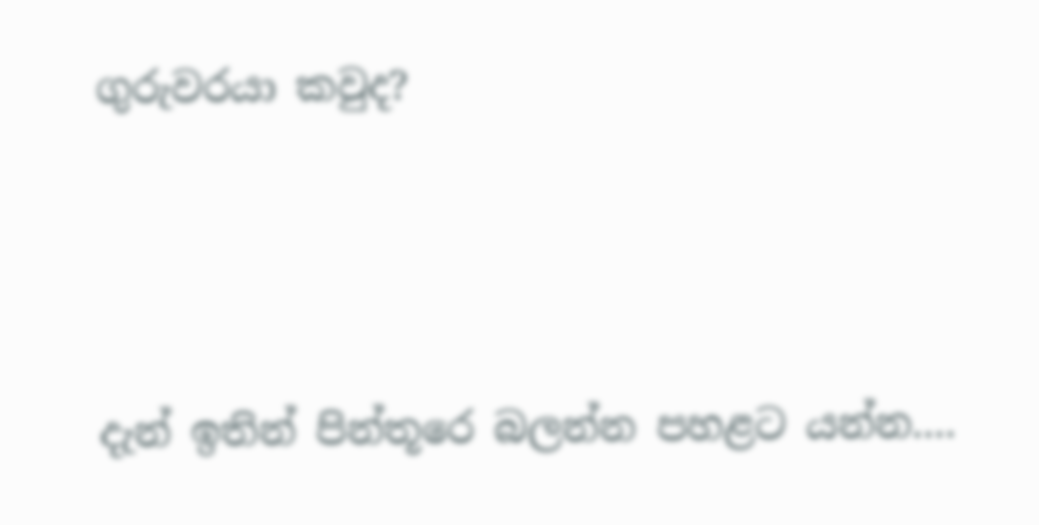ගුරුවරයා කවුද?



දැන් ඉතින් පින්තූරෙ බලන්න පහළට යන්න....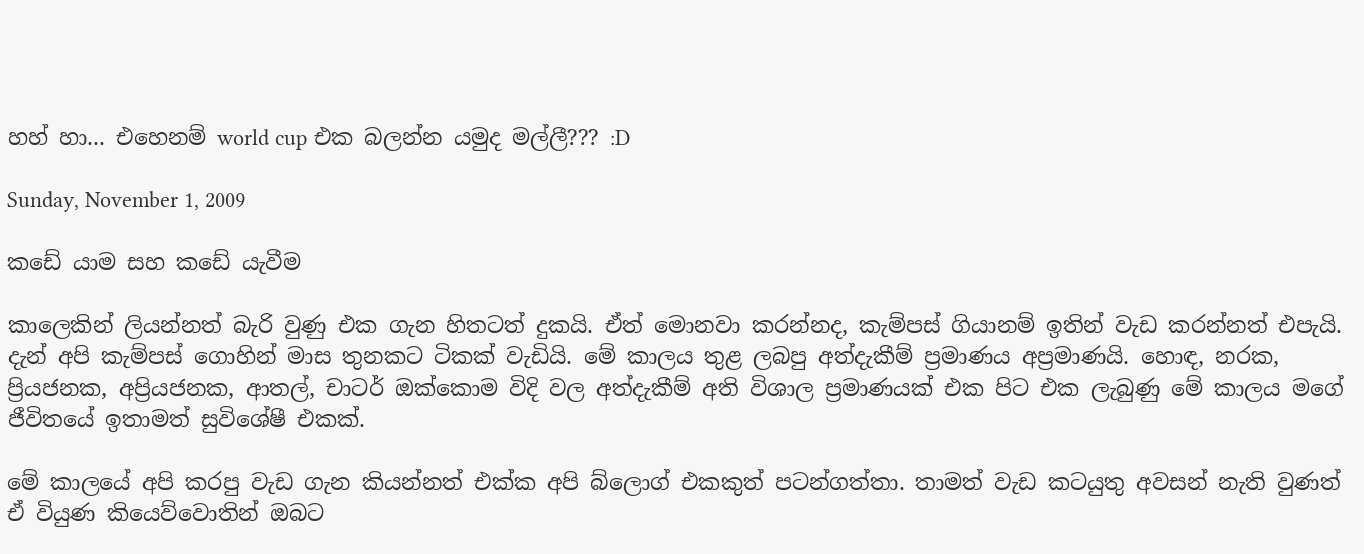හහ් හා... එහෙනම් world cup එක බලන්න යමුද මල්ලී??? :D

Sunday, November 1, 2009

කඩේ යාම සහ කඩේ යැවීම

කාලෙකින් ලියන්නත් බැරි වුණු එක ගැන හිතටත් දුකයි. ඒත් මොනවා කරන්නද, කැම්පස් ගියානම් ඉතින් වැඩ කරන්නත් එපැයි. දැන් අපි කැම්පස් ගොහින් මාස තුනකට ටිකක් වැඩියි. මේ කාලය තුළ ලබපු අත්දැකීම් ප්‍රමාණය අප්‍රමාණයි. හොඳ, නරක, ප්‍රියජනක, අප්‍රියජනක, ආතල්, චාටර් ඔක්කොම විදි වල අත්දැකීම් අති විශාල ප්‍රමාණයක් එක පිට එක ලැබුණු මේ කාලය මගේ ජීවිතයේ ඉතාමත් සුවිශේෂී එකක්.

මේ කාලයේ අපි කරපු වැඩ ගැන කියන්නත් එක්ක අපි බ්ලොග් එකකුත් පටන්ගත්තා. තාමත් වැඩ කටයුතු අවසන් නැති වුණත් ඒ වියුණ කියෙව්වොතින් ඔබට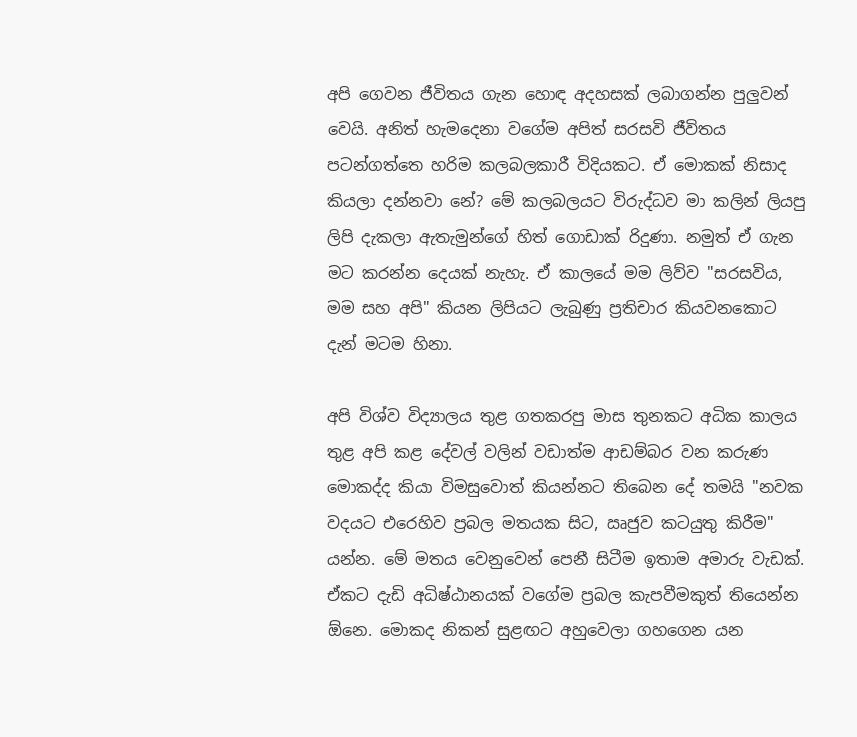අපි ගෙවන ජීවිතය ගැන හොඳ අදහසක් ලබාගන්න පුලුවන් වෙයි. අනිත් හැමදෙනා වගේම අපිත් සරසවි ජීවිතය පටන්ගත්තෙ හරිම කලබලකාරී විදියකට. ඒ මොකක් නිසාද කියලා දන්නවා නේ? මේ කලබලයට විරුද්ධව මා කලින් ලියපු ලිපි දැකලා ඇතැමුන්ගේ හිත් ගොඩාක් රිදුණා. නමුත් ඒ ගැන මට කරන්න දෙයක් නැහැ. ඒ කාලයේ මම ලිව්ව "සරසවිය, මම සහ අපි" කියන ලිපියට ලැබුණු ප්‍රතිචාර කියවනකොට දැන් මටම හිනා.

අපි විශ්ව විද්‍යාලය තුළ ගතකරපු මාස තුනකට අධික කාලය තුළ අපි කළ දේවල් වලින් වඩාත්ම ආඩම්බර වන කරුණ මොකද්ද කියා විමසුවොත් කියන්නට තිබෙන දේ තමයි "නවක වදයට එරෙහිව ප්‍රබල මතයක සිට, ඍජුව කටයුතු කිරීම" යන්න. මේ මතය වෙනුවෙන් පෙනී සිටීම ඉතාම අමාරු වැඩක්. ඒකට දැඩි අධිෂ්ඨානයක් වගේම ප්‍රබල කැපවීමකුත් තියෙන්න ඕනෙ. මොකද නිකන් සුළඟට අහුවෙලා ගහගෙන යන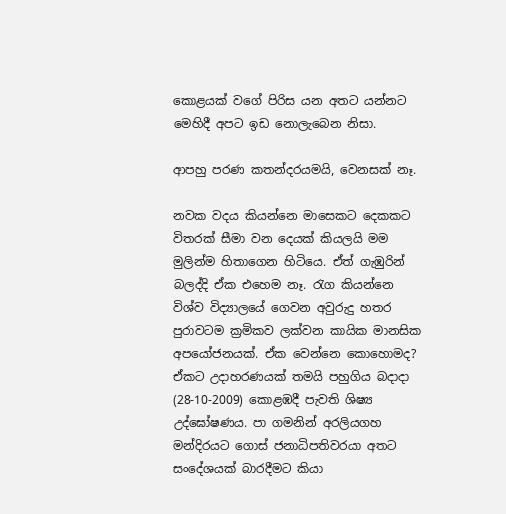කොළයක් වගේ පිරිස යන අතට යන්නට මෙහිදී අපට ඉඩ නොලැබෙන නිසා.

ආපහු පරණ කතන්දරයමයි, වෙනසක් නෑ.

නවක වදය කියන්නෙ මාසෙකට දෙකකට විතරක් සීමා වන දෙයක් කියලයි මම මුලින්ම හිතාගෙන හිටියෙ. ඒත් ගැඹුරින් බලද්දි ඒක එහෙම නෑ. රැග කියන්නෙ විශ්ව විද්‍යාලයේ ගෙවන අවුරුදු හතර පුරාවටම ක්‍රමිකව ලක්වන කායික මානසික අපයෝජනයක්. ඒක වෙන්නෙ කොහොමද? ඒකට උදාහරණයක් තමයි පහුගිය බදාදා (28-10-2009) කොළඹදී පැවති ශිෂ්‍ය උද්ඝෝෂණය. පා ගමනින් අරලියගහ මන්දිරයට ගොස් ජනාධිපතිවරයා අතට සංදේශයක් බාරදීමට කියා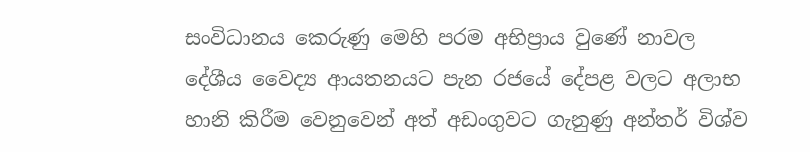සංවිධානය කෙරුණු මෙහි පරම අභිප්‍රාය වුණේ නාවල දේශීය වෛද්‍ය ආයතනයට පැන රජයේ දේපළ වලට අලාභ හානි කිරීම වෙනුවෙන් අත් අඩංගුවට ගැනුණු අන්තර් විශ්ව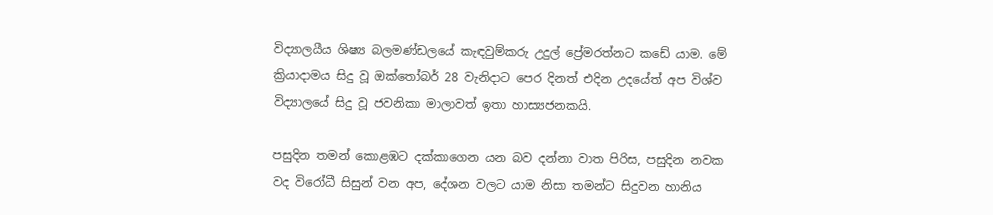විද්‍යාලයීය ශිෂ්‍ය බලමණ්ඩලයේ කැඳවුම්කරු උදුල් ප්‍රේමරත්නට කඩේ යාම. මේ ක්‍රියාදාමය සිදු වූ ඔක්තෝබර් 28 වැනිදාට පෙර දිනත් එදින උදයේත් අප විශ්ව විද්‍යාලයේ සිදු වූ ජවනිකා මාලාවත් ඉතා හාස්‍යජනකයි.

පසුදින තමන් කොළඹට දක්කාගෙන යන බව දන්නා වාත පිරිස, පසුදින නවක වද විරෝධී සිසුන් වන අප, දේශන වලට යාම නිසා තමන්ට සිදුවන හානිය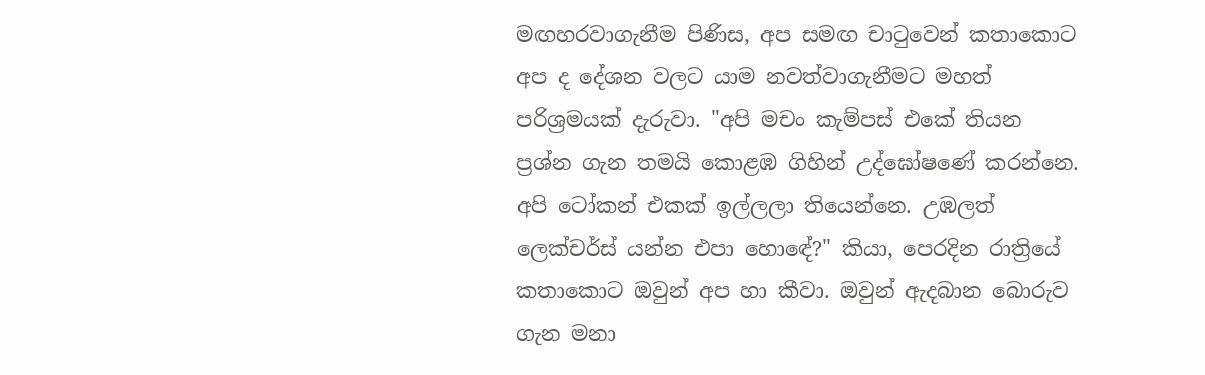මඟහරවාගැනීම පිණිස, අප සමඟ චාටුවෙන් කතාකොට අප ද දේශන වලට යාම නවත්වාගැනීමට මහත් පරිශ්‍රමයක් දැරුවා. "අපි මචං කැම්පස් එකේ තියන ප්‍රශ්න ගැන තමයි කොළඹ ගිහින් උද්ඝෝෂණේ කරන්නෙ. අපි ටෝකන් එකක් ඉල්ලලා තියෙන්නෙ. උඹලත් ලෙක්චර්ස් යන්න එපා හොඳේ?" කියා, පෙරදින රාත්‍රියේ කතාකොට ඔවුන් අප හා කීවා. ඔවුන් ඇදබාන බොරුව ගැන මනා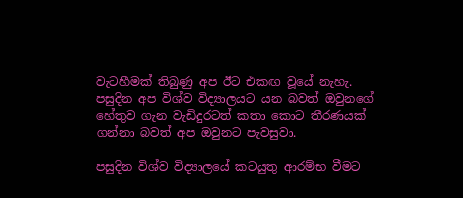වැටහීමක් තිබුණු අප ඊට එකඟ වූයේ නැහැ. පසුදින අප විශ්ව විද්‍යාලයට යන බවත් ඔවුනගේ හේතුව ගැන වැඩිදුරටත් කතා කොට තීරණයක් ගන්නා බවත් අප ඔවුනට පැවසුවා.

පසුදින විශ්ව විද්‍යාලයේ කටයුතු ආරම්භ වීමට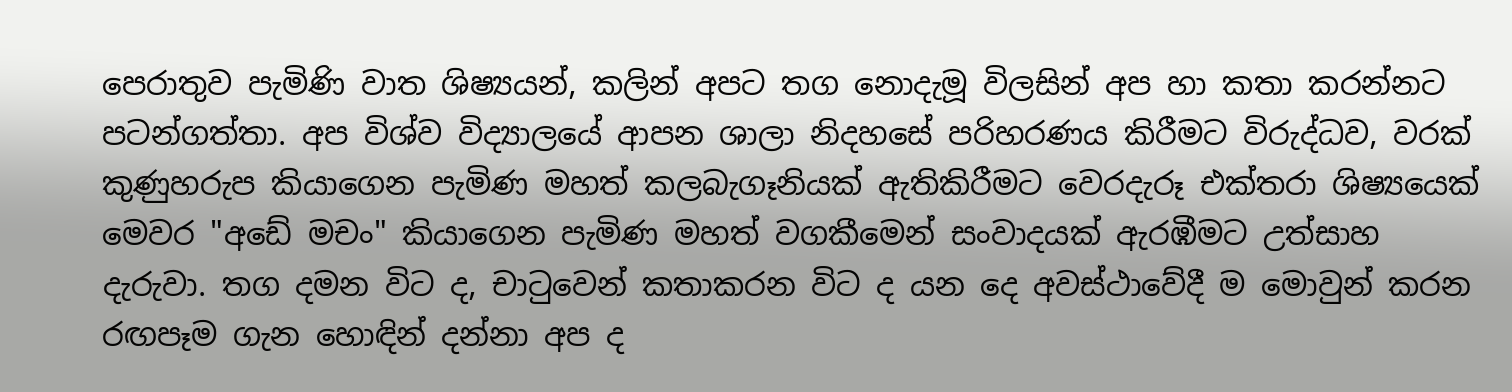පෙරාතුව පැමිණි වාත ශිෂ්‍යයන්, කලින් අපට තග නොදැමූ විලසින් අප හා කතා කරන්නට පටන්ගත්තා. අප විශ්ව විද්‍යාලයේ ආපන ශාලා නිදහසේ පරිහරණය කිරීමට විරුද්ධව, වරක් කුණුහරුප කියාගෙන පැමිණ මහත් කලබැගෑනියක් ඇතිකිරීමට වෙරදැරූ එක්තරා ශිෂ්‍යයෙක් මෙවර "අඩේ මචං" කියාගෙන පැමිණ මහත් වගකීමෙන් සංවාදයක් ඇරඹීමට උත්සාහ දැරුවා. තග දමන විට ද, චාටුවෙන් කතාකරන විට ද යන දෙ අවස්ථාවේදී ම මොවුන් කරන රඟපෑම ගැන හොඳින් දන්නා අප ද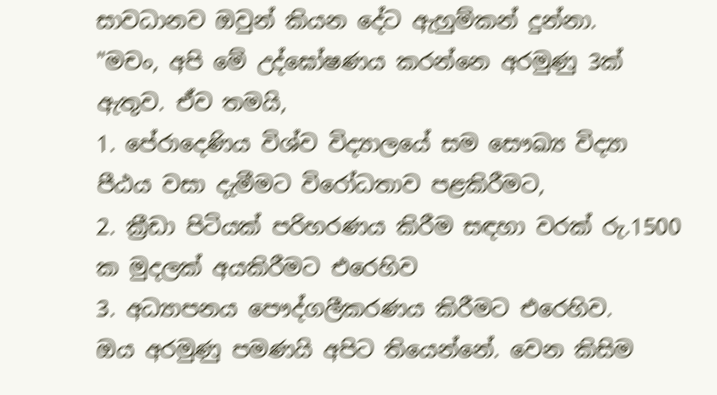සාවධානව ඔවුන් කියන දේට ඇහුම්කන් දුන්නා.
"මචං, අපි මේ උද්ඝෝෂණය කරන්නෙ අරමුණු 3ක් ඇතුව. ඒව තමයි,
1. පේරාදෙණිය විශ්ව විද්‍යාලයේ සම සෞඛ්‍ය විද්‍යා පීඨය වසා දැමීමට විරෝධතාව පළකිරීමට,
2. ක්‍රීඩා පිටියක් පරිහරණය කිරීම සඳහා වරක් රු.1500 ක මුදලක් අයකිරීමට එරෙහිව
3. අධ්‍යාපනය පෞද්ගලීකරණය කිරීමට එරෙහිව.
ඔය අරමුණු පමණයි අපිට තියෙන්නේ. වෙන කිසිම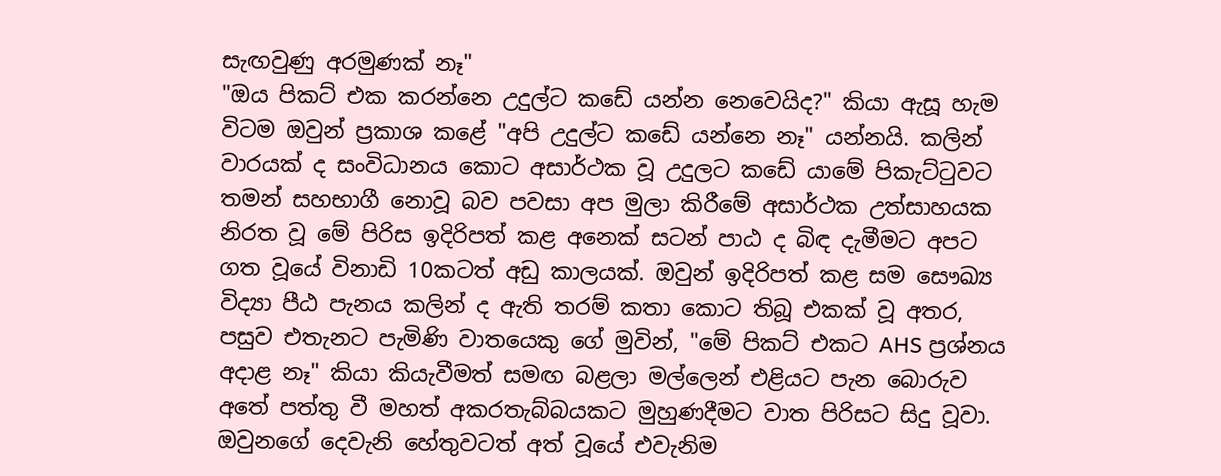සැඟවුණු අරමුණක් නෑ"
"ඔය පිකට් එක කරන්නෙ උදුල්ට කඩේ යන්න නෙවෙයිද?" කියා ඇසූ හැම විටම ඔවුන් ප්‍රකාශ කළේ "අපි උදුල්ට කඩේ යන්නෙ නෑ" යන්නයි. කලින් වාරයක් ද සංවිධානය කොට අසාර්ථක වූ උදුලට කඩේ යාමේ පිකැට්ටුවට තමන් සහභාගී නොවූ බව පවසා අප මුලා කිරීමේ අසාර්ථක උත්සාහයක නිරත වූ මේ පිරිස ඉදිරිපත් කළ අනෙක් සටන් පාඨ ද බිඳ දැමීමට අපට ගත වූයේ විනාඩි 10කටත් අඩු කාලයක්. ඔවුන් ඉදිරිපත් කළ සම සෞඛ්‍ය විද්‍යා පීඨ පැනය කලින් ද ඇති තරම් කතා කොට තිබූ එකක් වූ අතර, පසුව එතැනට පැමිණි වාතයෙකු ගේ මුවින්, "මේ පිකට් එකට AHS ප්‍රශ්නය අදාළ නෑ" කියා කියැවීමත් සමඟ බළලා මල්ලෙන් එළියට පැන බොරුව අතේ පත්තු වී මහත් අකරතැබ්බයකට මුහුණදීමට වාත පිරිසට සිදු වූවා. ඔවුනගේ දෙවැනි හේතුවටත් අත් වූයේ එවැනිම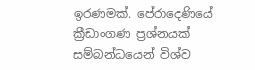ඉරණමක්. පේරාදෙණියේ ක්‍රීඩාංගණ ප්‍රශ්නයක් සම්බන්ධයෙන් විශ්ව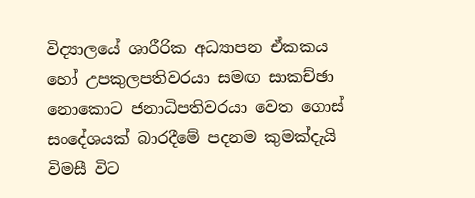විද්‍යාලයේ ශාරීරික අධ්‍යාපන ඒකකය හෝ උපකුලපතිවරයා සමඟ සාකච්ඡා නොකොට ජනාධිපතිවරයා වෙත ගොස් සංදේශයක් බාරදීමේ පදනම කුමක්දැයි විමසී විට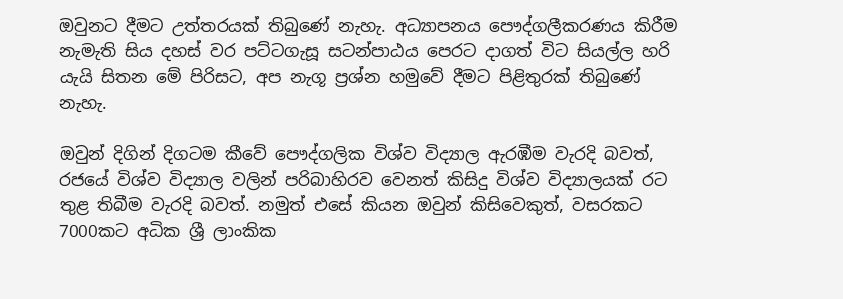ඔවුනට දීමට උත්තරයක් තිබුණේ නැහැ. අධ්‍යාපනය පෞද්ගලීකරණය කිරීම නැමැති සිය දහස් වර පට්ටගැසූ සටන්පාඨය පෙරට දාගත් විට සියල්ල හරි යැයි සිතන මේ පිරිසට, අප නැගූ ප්‍රශ්න හමුවේ දීමට පිළිතුරක් තිබුණේ නැහැ.

ඔවුන් දිගින් දිගටම කීවේ පෞද්ගලික විශ්ව විද්‍යාල ඇරඹීම වැරදි බවත්, රජයේ විශ්ව විද්‍යාල වලින් පරිබාහිරව වෙනත් කිසිදු විශ්ව විද්‍යාලයක් රට තුළ තිබීම වැරදි බවත්. නමුත් එසේ කියන ඔවුන් කිසිවෙකුත්, වසරකට 7000කට අධික ශ්‍රී ලාංකික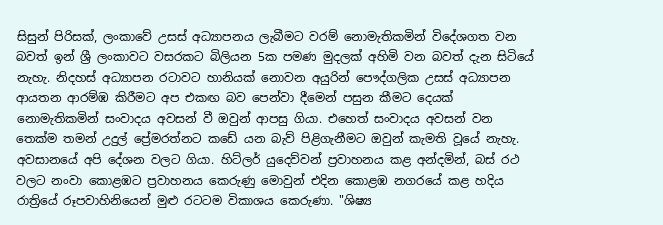සිසුන් පිරිසක්, ලංකාවේ උසස් අධ්‍යාපනය ලැබීමට වරම් නොමැතිකමින් විදේශගත වන බවත් ඉන් ශ්‍රී ලංකාවට වසරකට බිලියන 5ක පමණ මුදලක් අහිමි වන බවත් දැන සිටියේ නැහැ. නිදහස් අධ්‍යාපන රටාවට හානියක් නොවන අයුරින් පෞද්ගලික උසස් අධ්‍යාපන ආයතන ආරම්ඹ කිරීමට අප එකඟ බව පෙන්වා දීමෙන් පසුන කීමට දෙයක් නොමැතිකමින් සංවාදය අවසන් වී ඔවුන් ආපසු ගියා. එහෙත් සංවාදය අවසන් වන තෙක්ම තමන් උදුල් ප්‍රේමරත්නට කඩේ යන බැව් පිළිගැනීමට ඔවුන් කැමති වූයේ නැහැ. අවසානයේ අපි දේශන වලට ගියා. හිට්ලර් යුදෙව්වන් ප්‍රවාහනය කළ අන්දමින්, බස් රථ වලට නංවා කොළඹට ප්‍රවාහනය කෙරුණු මොවුන් එදින කොළඹ නගරයේ කළ හදිය රාත්‍රියේ රූපවාහිනියෙන් මුළු රටටම විකාශය කෙරුණා. "ශිෂ්‍ය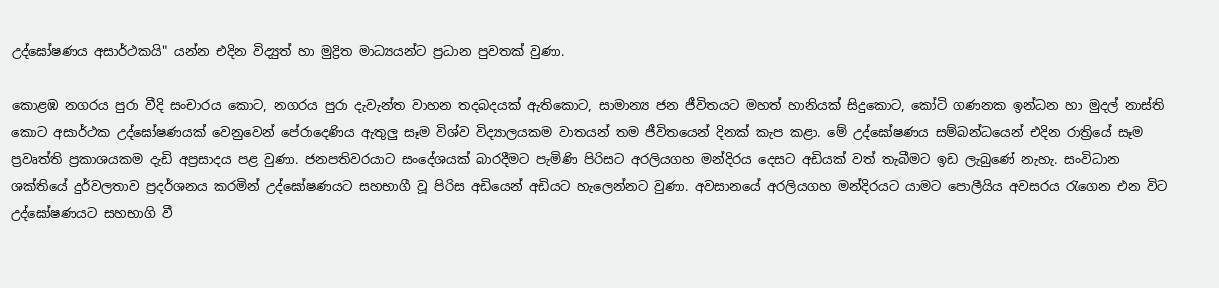උද්ඝෝෂණය අසාර්ථකයි" යන්න එදින විද්‍යුත් හා මුද්‍රිත මාධ්‍යයන්ට ප්‍රධාන පුවතක් වුණා.

කොළඹ නගරය පුරා වීදි සංචාරය කොට, නගරය පුරා දැවැන්ත වාහන තදබදයක් ඇතිකොට, සාමාන්‍ය ජන ජීවිතයට මහත් හානියක් සිදුකොට, කෝටි ගණනක ඉන්ධන හා මුදල් නාස්ති කොට අසාර්ථක උද්ඝෝෂණයක් වෙනුවෙන් පේරාදෙණිය ඇතුලු සෑම විශ්ව විද්‍යාලයකම වාතයන් තම ජීවිතයෙන් දිනක් කැප කළා. මේ උද්ඝෝෂණය සම්බන්ධයෙන් එදින රාත්‍රියේ සෑම ප්‍රවෘත්ති ප්‍රකාශයකම දැඩි අප්‍රසාදය පළ වුණා. ජනපතිවරයාට සංදේශයක් බාරදීමට පැමිණි පිරිසට අරලියගහ මන්දිරය දෙසට අඩියක් වත් තැබීමට ඉඩ ලැබුණේ නැහැ. සංවිධාන ශක්තියේ දුර්වලතාව ප්‍රදර්ශනය කරමින් උද්ඝෝෂණයට සහභාගී වූ පිරිස අඩියෙන් අඩියට හැලෙන්නට වුණා. අවසානයේ අරලියගහ මන්දිරයට යාමට පොලීයිය අවසරය රැගෙන එන විට උද්ඝෝෂණයට සහභාගි වී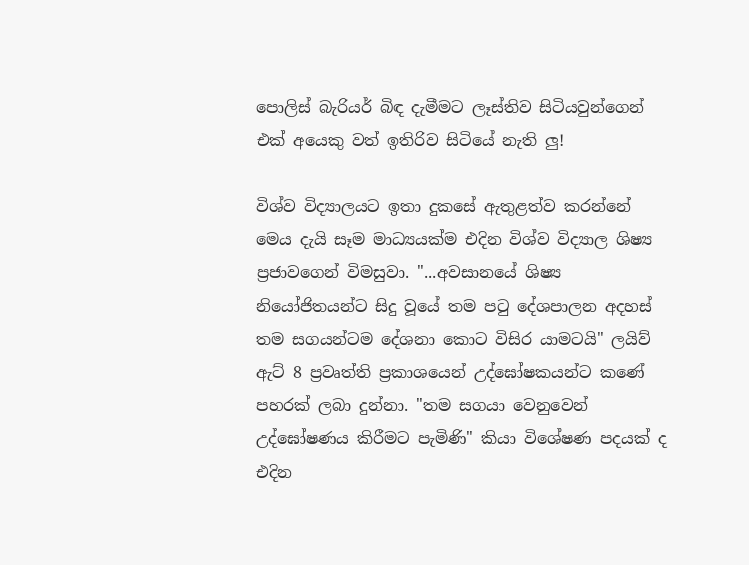පොලිස් බැරියර් බිඳ දැමීමට ලෑස්තිව සිටියවුන්ගෙන් එක් අයෙකු වත් ඉතිරිව සිටියේ නැති ලු!

විශ්ව විද්‍යාලයට ඉතා දුකසේ ඇතුළත්ව කරන්නේ මෙය දැයි සෑම මාධ්‍යයක්ම එදින විශ්ව විද්‍යාල ශිෂ්‍ය ප්‍රජාවගෙන් විමසුවා. "...අවසානයේ ශිෂ්‍ය නියෝජිතයන්ට සිදු වූයේ තම පටු දේශපාලන අදහස් තම සගයන්ටම දේශනා කොට විසිර යාමටයි" ලයිව් ඇට් 8 ප්‍රවෘත්ති ප්‍රකාශයෙන් උද්ඝෝෂකයන්ට කණේ පහරක් ලබා දුන්නා. "තම සගයා වෙනුවෙන් උද්ඝෝෂණය කිරීමට පැමිණි" කියා විශේෂණ පදයක් ද එදින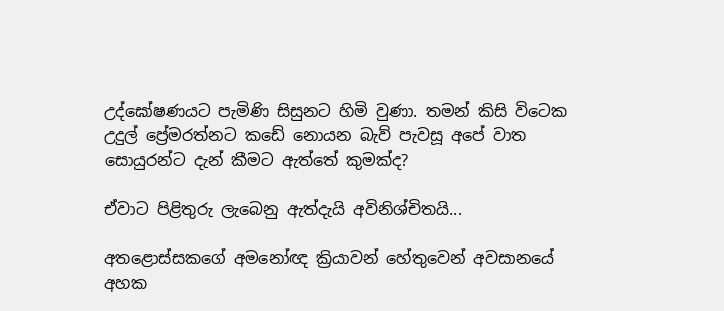උද්ඝෝෂණයට පැමිණි සිසුනට හිමි වුණා. තමන් කිසි විටෙක උදුල් ප්‍රේමරත්නට කඩේ නොයන බැව් පැවසූ අපේ වාත සොයුරන්ට දැන් කීමට ඇත්තේ කුමක්ද?

ඒවාට පිළිතුරු ලැබෙනු ඇත්දැයි අවිනිශ්චිතයි...

අතළොස්සකගේ අමනෝඥ ක්‍රියාවන් හේතුවෙන් අවසානයේ අහක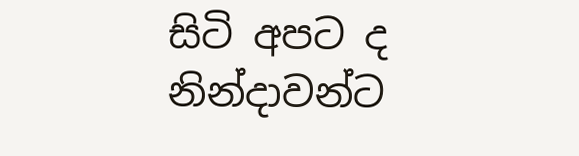සිටි අපට ද නින්දාවන්ට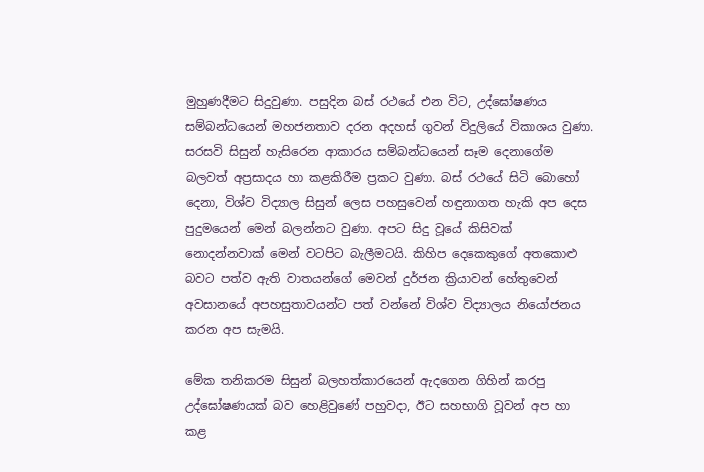මුහුණදීමට සිදුවුණා. පසුදින බස් රථයේ එන විට, උද්ඝෝෂණය සම්බන්ධයෙන් මහජනතාව දරන අදහස් ගුවන් විදුලියේ විකාශය වුණා. සරසවි සිසුන් හැසිරෙන ආකාරය සම්බන්ධයෙන් සෑම දෙනාගේම බලවත් අප්‍රසාදය හා කළකිරීම ප්‍රකට වුණා. බස් රථයේ සිටි බොහෝ දෙනා, විශ්ව විද්‍යාල සිසුන් ලෙස පහසුවෙන් හඳුනාගත හැකි අප දෙස පුදුමයෙන් මෙන් බලන්නට වුණා. අපට සිදු වූයේ කිසිවක් නොදන්නවාක් මෙන් වටපිට බැලීමටයි. කිහිප දෙකෙකුගේ අතකොළු බවට පත්ව ඇති වාතයන්ගේ මෙවන් දුර්ජන ක්‍රියාවන් හේතුවෙන් අවසානයේ අපහසුතාවයන්ට පත් වන්නේ විශ්ව විද්‍යාලය නියෝජනය කරන අප සැමයි.

මේක තනිකරම සිසුන් බලහත්කාරයෙන් ඇදගෙන ගිහින් කරපු උද්ඝෝෂණයක් බව හෙළිවුණේ පහුවදා, ඊට සහභාගි වූවන් අප හා කළ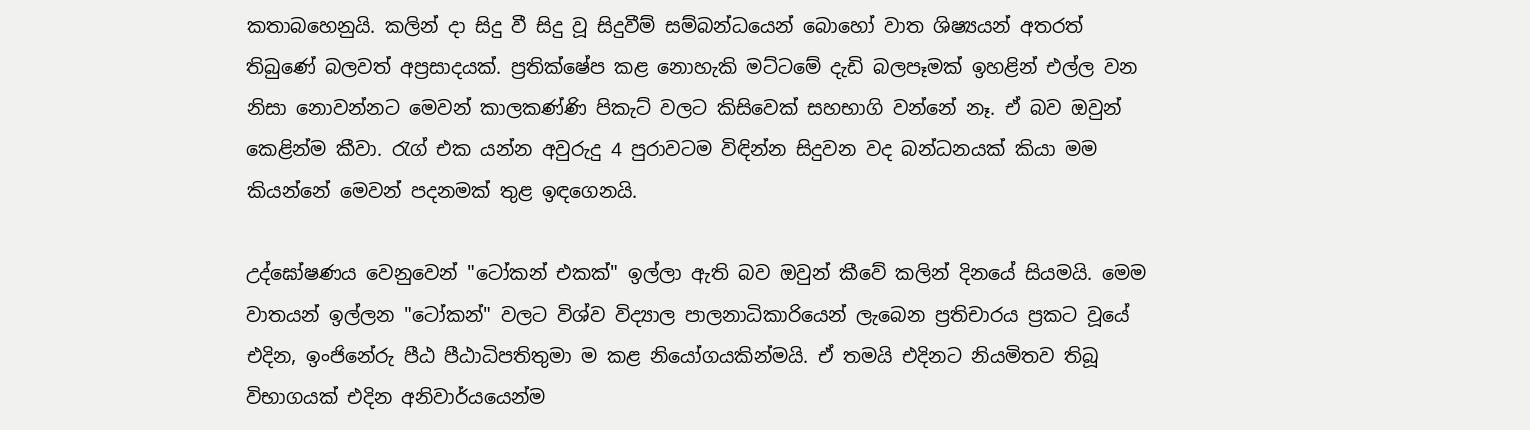කතාබහෙනුයි. කලින් දා සිදු වී සිදු වූ සිදුවීම් සම්බන්ධයෙන් බොහෝ වාත ශිෂ්‍යයන් අතරත් තිබුණේ බලවත් අප්‍රසාදයක්. ප්‍රතික්ෂේප කළ නොහැකි මට්ටමේ දැඩි බලපෑමක් ඉහළින් එල්ල වන නිසා නොවන්නට මෙවන් කාලකණ්ණි පිකැට් වලට කිසිවෙක් සහභාගි වන්නේ නෑ. ඒ බව ඔවුන් කෙළින්ම කීවා. රැග් එක යන්න අවුරුදු 4 පුරාවටම විඳින්න සිදුවන වද බන්ධනයක් කියා මම කියන්නේ මෙවන් පදනමක් තුළ ඉඳගෙනයි.

උද්ඝෝෂණය වෙනුවෙන් "ටෝකන් එකක්" ඉල්ලා ඇති බව ඔවුන් කීවේ කලින් දිනයේ සියමයි. මෙම වාතයන් ඉල්ලන "ටෝකන්" වලට විශ්ව විද්‍යාල පාලනාධිකාරියෙන් ලැබෙන ප්‍රතිචාරය ප්‍රකට වූයේ එදින, ඉංජිනේරු පීඨ පීඨාධිපතිතුමා ම කළ නියෝගයකින්මයි. ඒ තමයි එදිනට නියමිතව තිබූ විභාගයක් එදින අනිවාර්යයෙන්ම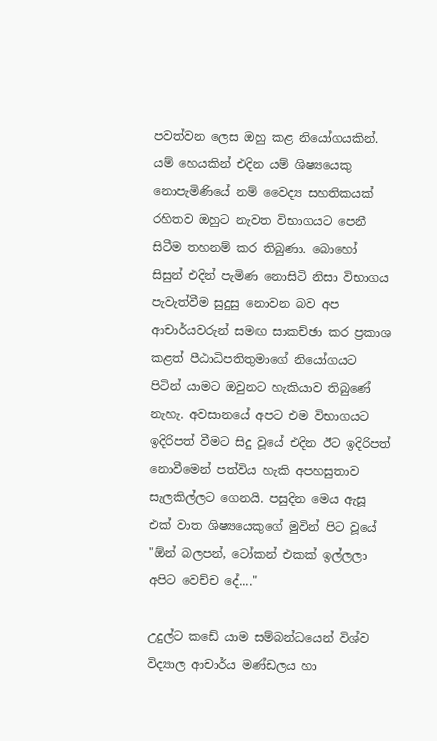පවත්වන ලෙස ඔහු කළ නියෝගයකින්. යම් හෙයකින් එදින යම් ශිෂ්‍යයෙකු නොපැමිණියේ නම් වෛද්‍ය සහතිකයක් රහිතව ඔහුට නැවත විභාගයට පෙනී සිටීම තහනම් කර තිබුණා. බොහෝ සිසුන් එදින් පැමිණ නොසිටි නිසා විභාගය පැවැත්වීම සුදුසු නොවන බව අප ආචාර්යවරුන් සමඟ සාකච්ඡා කර ප්‍රකාශ කළත් පීඨාධිපතිතුමාගේ නියෝගයට පිටින් යාමට ඔවුනට හැකියාව තිබුණේ නැහැ. අවසානයේ අපට එම විභාගයට ඉදිරිපත් වීමට සිදු වූයේ එදින ඊට ඉදිරිපත් නොවීමෙන් පත්විය හැකි අපහසුතාව සැලකිල්ලට ගෙනයි. පසුදින මෙය ඇසූ එක් වාත ශිෂ්‍යයෙකුගේ මුවින් පිට වූයේ "ඕන් බලපන්, ටෝකන් එකක් ඉල්ලලා අපිට වෙච්ච දේ...."

උදුල්ට කඩේ යාම සම්බන්ධයෙන් විශ්ව විද්‍යාල ආචාර්ය මණ්ඩලය හා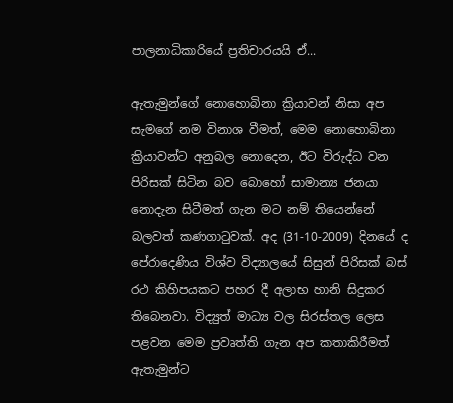පාලනාධිකාරියේ ප්‍රතිචාරයයි ඒ...

ඇතැමුන්ගේ නොහොබිනා ක්‍රියාවන් නිසා අප සැමගේ නම විනාශ වීමත්, මෙම නොහොබිනා ක්‍රියාවන්ට අනුබල නොදෙන, ඊට විරුද්ධ වන පිරිසක් සිටින බව බොහෝ සාමාන්‍ය ජනයා නොදැන සිටීමත් ගැන මට නම් තියෙන්නේ බලවත් කණගාටුවක්. අද (31-10-2009) දිනයේ ද පේරාදෙණිය විශ්ව විද්‍යාලයේ සිසුන් පිරිසක් බස් රථ කිහිපයකට පහර දී අලාභ හානි සිදුකර තිබෙනවා. විද්‍යුත් මාධ්‍ය වල සිරස්තල ලෙස පළවන මෙම ප්‍රවෘත්ති ගැන අප කතාකිරීමත් ඇතැමුන්ට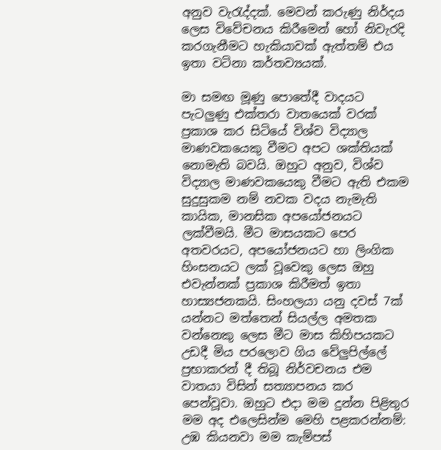අනුව වැරැද්දක්. මෙවන් කරුණු නිර්දය ලෙස විවේචනය කිරීමෙන් හෝ නිවැරදි කරගැනීමට හැකියාවක් ඇත්තම් එය ඉතා වටිනා කර්තව්‍යයක්.

මා සමඟ මූණු පොතේදී වාදයට පැටලුණු එක්තරා වාතයෙක් වරක් ප්‍රකාශ කර සිටියේ විශ්ව විද්‍යාල මාණවකයෙකු වීමට අපට ශක්තියක් නොමැති බවයි. ඔහුට අනුව, විශ්ව විද්‍යාල මාණවකයෙකු වීමට ඇති එකම සුදුසුකම නම් නවක වදය නැමැති කායික, මානසික අපයෝජනයට ලක්වීමයි. මීට මාසයකට පෙර අතවරයට, අපයෝජනයට හා ලිංගික හිංසනයට ලක් වූවෙකු ලෙස ඔහු එවැන්නක් ප්‍රකාශ කිරීමත් ඉතා හාස්‍යජනකයි. සිංහලයා යනු දවස් 7ක් යන්නට මත්තෙන් සියල්ල අමතක වන්නෙකු ලෙස මීට මාස කිහිපයකට උඩදී මිය පරලොව ගිය වේලුපිල්ලේ ප්‍රභාකරන් දී තිබූ නිර්වචනය එම වාතයා විසින් සත්‍යාපනය කර පෙන්වූවා. ඔහුට එදා මම දුන්න පිළිතුර මම අද එලෙසින්ම මෙහි පළකරන්නම්:
උඹ කියනවා මම කැම්පස්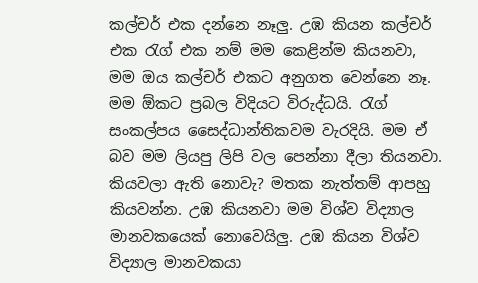කල්චර් එක දන්නෙ නෑලු. උඹ කියන කල්චර් එක රැග් එක නම් මම කෙළින්ම කියනවා, මම ඔය කල්චර් එකට අනුගත වෙන්නෙ නෑ. මම ඕකට ප්‍රබල විදියට විරුද්ධයි. රැග් සංකල්පය සෛද්ධාන්තිකවම වැරදියි. මම ඒ බව මම ලියපු ලිපි වල පෙන්නා දීලා තියනවා. කියවලා ඇති නොවැ? මතක නැත්තම් ආපහු කියවන්න. උඹ කියනවා මම විශ්ව විද්‍යාල මානවකයෙක් නොවෙයිලු. උඹ කියන විශ්ව විද්‍යාල මානවකයා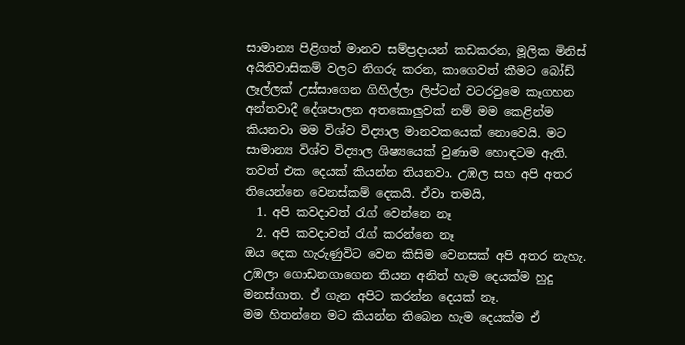සාමාන්‍ය පිළිගත් මානව සම්ප්‍රදායන් කඩකරන, මූලික මිනිස් අයිතිවාසිකම් වලට නිගරු කරන, කාගෙවත් කීමට බෝඩ් ලෑල්ලක් උස්සාගෙන ගිහිල්ලා ලිප්ටන් වටරවුමෙ කෑගහන අන්තවාදී දේශපාලන අතකොලුවක් නම් මම කෙළින්ම කියනවා මම විශ්ව විද්‍යාල මානවකයෙක් නොවෙයි. මට සාමාන්‍ය විශ්ව විද්‍යාල ශිෂ්‍යයෙක් වුණාම හොඳටම ඇති. තවත් එක දෙයක් කියන්න තියනවා. උඹල සහ අපි අතර තියෙන්නෙ වෙනස්කම් දෙකයි. ඒවා තමයි,
  1. අපි කවදාවත් රැග් වෙන්නෙ නෑ
  2. අපි කවදාවත් රැග් කරන්නෙ නෑ
ඔය දෙක හැරුණුවිට වෙන කිසිම වෙනසක් අපි අතර නැහැ. උඹලා ගොඩනගාගෙන තියන අනිත් හැම දෙයක්ම හුදු මනස්ගාත. ඒ ගැන අපිට කරන්න දෙයක් නෑ.
මම හිතන්නෙ මට කියන්න තිබෙන හැම දෙයක්ම ඒ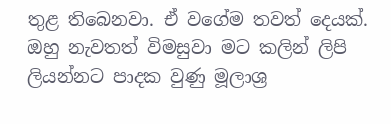තුළ තිබෙනවා. ඒ වගේම තවත් දෙයක්. ඔහු නැවතත් විමසුවා මට කලින් ලිපි ලියන්නට පාදක වුණු මූලාශ්‍ර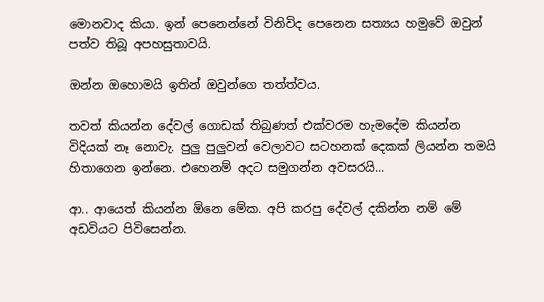මොනවාද කියා. ඉන් පෙනෙන්නේ විනිවිද පෙනෙන සත්‍යය හමුවේ ඔවුන් පත්ව තිබූ අපහසුතාවයි.

ඔන්න ඔහොමයි ඉතින් ඔවුන්ගෙ තත්ත්වය.

තවත් කියන්න දේවල් ගොඩක් තිබුණත් එක්වරම හැමදේම කියන්න විදියක් නෑ නොවැ. පුලු පුලුවන් වෙලාවට සටහනක් දෙකක් ලියන්න තමයි හිතාගෙන ඉන්නෙ. එහෙනම් අදට සමුගන්න අවසරයි...

ආ.. ආයෙත් කියන්න ඕනෙ මේක. අපි කරපු දේවල් දකින්න නම් මේ අඩවියට පිවිසෙන්න.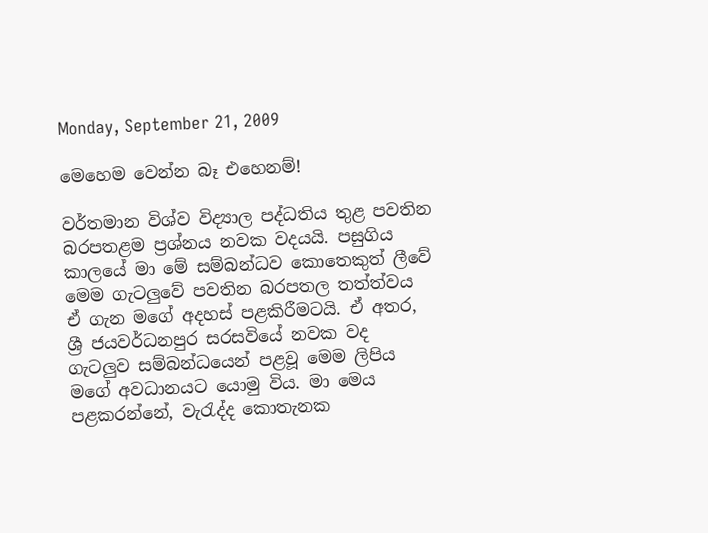Monday, September 21, 2009

මෙහෙම වෙන්න බෑ එහෙනම්!

වර්තමාන විශ්ව විද්‍යාල පද්ධතිය තුළ පවතින බරපතළම ප්‍රශ්නය නවක වදයයි. පසුගිය කාලයේ මා මේ සම්බන්ධව කොතෙකුත් ලීවේ මෙම ගැටලුවේ පවතින බරපතල තත්ත්වය ඒ ගැන මගේ අදහස් පළකිරීමටයි. ඒ අතර, ශ්‍රී ජයවර්ධනපුර සරසවියේ නවක වද ගැටලුව සම්බන්ධයෙන් පළවූ මෙම ලිපිය මගේ අවධානයට යොමු විය. මා මෙය පළකරන්නේ, වැරැද්ද කොතැනක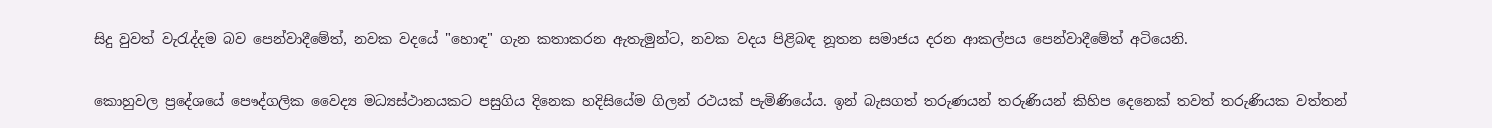සිදු වුවත් වැරැද්දම බව පෙන්වාදීමේත්, නවක වදයේ "හොඳ" ගැන කතාකරන ඇතැමුන්ට, නවක වදය පිළිබඳ නූතන සමාජය දරන ආකල්පය පෙන්වාදීමේත් අටියෙනි.

කොහුවල ප්‍රදේශයේ පෞද්ගලික වෛද්‍ය මධ්‍යස්‌ථානයකට පසුගිය දිනෙක හදිසියේම ගිලන් රථයක්‌ පැමිණියේය. ඉන් බැසගත් තරුණයන් තරුණියන් කිහිප දෙනෙක්‌ තවත් තරුණියක වත්තන්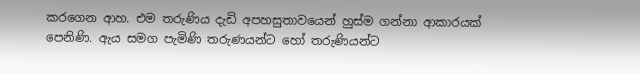කරගෙන ආහ. එම තරුණිය දැඩි අපහසුතාවයෙන් හුස්‌ම ගන්නා ආකාරයක්‌ පෙනිණි. ඇය සමග පැමිණි තරුණයන්ට හෝ තරුණියන්ට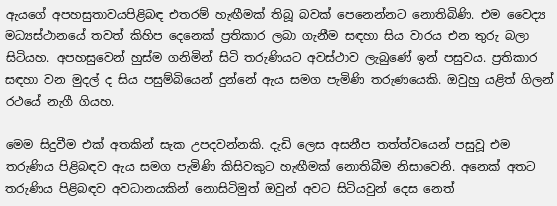ඇයගේ අපහසුතාවයපිළිබඳ එතරම් හැඟීමක්‌ තිබූ බවක්‌ පෙනෙන්නට නොතිබිණි. එම වෛද්‍ය මධ්‍යස්‌ථානයේ තවත් කිහිප දෙනෙක්‌ ප්‍රතිකාර ලබා ගැනීම සඳහා සිය වාරය එන තුරු බලා සිටියහ. අපහසුවෙන් හුස්‌ම ගනිමින් සිටි තරුණියට අවස්‌ථාව ලැබුණේ ඉන් පසුවය. ප්‍රතිකාර සඳහා වන මුදල් ද සිය පසුම්බියෙන් දුන්නේ ඇය සමග පැමිණි තරුණයෙකි. ඔවුහු යළිත් ගිලන් රථයේ නැගී ගියහ.

මෙම සිදුවීම එක්‌ අතකින් සැක උපදවන්නකි. දැඩි ලෙස අසනීප තත්ත්වයෙන් පසුවූ එම තරුණිය පිළිබඳව ඇය සමග පැමිණි කිසිවකුට හැඟීමක්‌ නොතිබීම නිසාවෙනි. අනෙක්‌ අතට තරුණිය පිළිබඳව අවධානයකින් නොසිටිමුත් ඔවුන් අවට සිටියවුන් දෙස නෙත්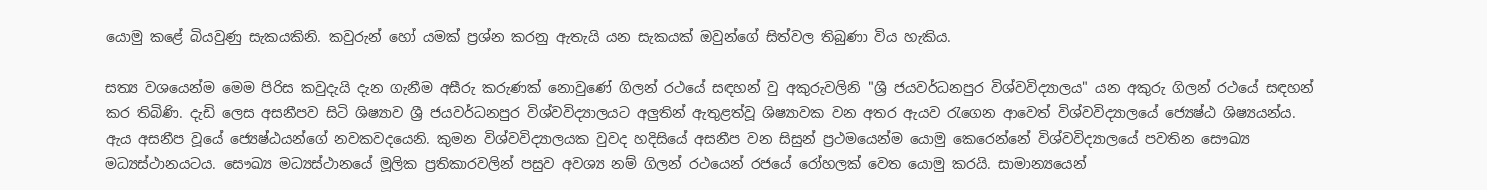යොමු කළේ බියවුණු සැකයකිනි. කවුරුන් හෝ යමක්‌ ප්‍රශ්න කරනු ඇතැයි යන සැකයක්‌ ඔවුන්ගේ සිත්වල තිබුණා විය හැකිය.

සත්‍ය වශයෙන්ම මෙම පිරිස කවුදැයි දැන ගැනීම අසීරු කරුණක්‌ නොවුණේ ගිලන් රථයේ සඳහන් වු අකුරුවලිනි "ශ්‍රී ජයවර්ධනපුර විශ්වවිද්‍යාලය" යන අකුරු ගිලන් රථයේ සඳහන් කර තිබිණි. දැඩි ලෙස අසනීපව සිටි ශිෂ්‍යාව ශ්‍රී ජයවර්ධනපුර විශ්වවිද්‍යාලයට අලුතින් ඇතුළත්වූ ශිෂ්‍යාවක වන අතර ඇයව රැගෙන ආවෙත් විශ්වවිද්‍යාලයේ ජ්‍යෙෂ්ඨ ශිෂ්‍යයන්ය. ඇය අසනීප වූයේ ජ්‍යෙෂ්ඨයන්ගේ නවකවදයෙනි. කුමන විශ්වවිද්‍යාලයක වුවද හදිසියේ අසනීප වන සිසුන් ප්‍රථමයෙන්ම යොමු කෙරෙන්නේ විශ්වවිද්‍යාලයේ පවතින සෞඛ්‍ය මධ්‍යස්‌ථානයටය. සෞඛ්‍ය මධ්‍යස්‌ථානයේ මූලික ප්‍රතිකාරවලින් පසුව අවශ්‍ය නම් ගිලන් රථයෙන් රජයේ රෝහලක්‌ වෙත යොමු කරයි. සාමාන්‍යයෙන්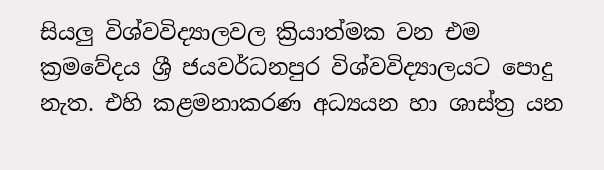සියලු විශ්වවිද්‍යාලවල ක්‍රියාත්මක වන එම ක්‍රමවේදය ශ්‍රී ජයවර්ධනපුර විශ්වවිද්‍යාලයට පොදු නැත. එහි කළමනාකරණ අධ්‍යයන හා ශාස්‌ත්‍ර යන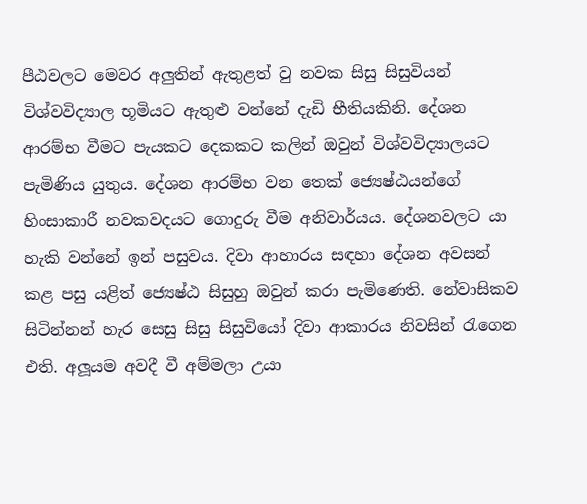පීඨවලට මෙවර අලුතින් ඇතුළත් වු නවක සිසු සිසුවියන් විශ්වවිද්‍යාල භූමියට ඇතුළු වන්නේ දැඩි භීතියකිනි. දේශන ආරම්භ වීමට පැයකට දෙකකට කලින් ඔවුන් විශ්වවිද්‍යාලයට පැමිණිය යුතුය. දේශන ආරම්භ වන තෙක්‌ ජ්‍යෙෂ්ඨයන්ගේ හිංසාකාරී නවකවදයට ගොදුරු වීම අනිවාර්යය. දේශනවලට යා හැකි වන්නේ ඉන් පසුවය. දිවා ආහාරය සඳහා දේශන අවසන් කළ පසු යළිත් ජ්‍යෙෂ්ඨ සිසුහු ඔවුන් කරා පැමිණෙති. නේවාසිකව සිටින්නන් හැර සෙසු සිසු සිසුවියෝ දිවා ආකාරය නිවසින් රැගෙන එති. අලූයම අවදී වී අම්මලා උයා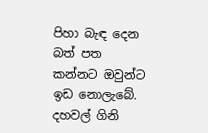පිහා බැඳ දෙන බත් පත කන්නට ඔවුන්ට ඉඩ නොලැබේ. දහවල් ගිනි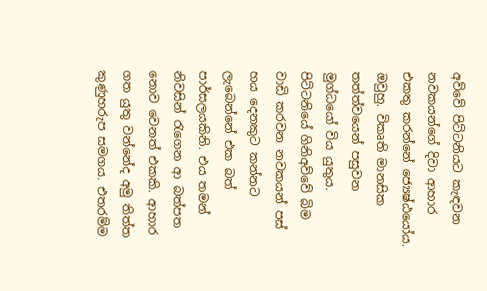අව්වේ පිට්‌ටනියට කැඳවන නවකයන්ගේ දිවා ආහාර එකතු කරන්නේ ජ්‍යෙෂ්ඨයෝය. ඔවුහු. විකෘති මානසික තත්ත්වයෙන් පසුවන මුග්ධයෝ විය යුතුය. පිට්‌ටනියේ ගිනිඅව්වේ බිම වාඩි කරවන නවකයන් පස්‌ හය දෙනකුට කන්නට ලැබෙන්නේ එක බත් පාර්සලයකිනි. එය තමන් නිවසින් රැගෙන ආ බත්පත නොව වෙනත් එකකි. ආහාර ගත යුතු වන්නේද අමු තිත්ත කුණුහරුප සමගය. එතරම්ම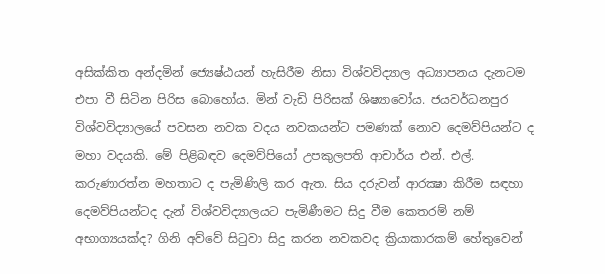අසික්‌කිත අන්දමින් ජ්‍යෙෂ්ඨයන් හැසිරීම නිසා විශ්වවිද්‍යාල අධ්‍යාපනය දැනටම එපා වී සිටින පිරිස බොහෝය. මින් වැඩි පිරිසක්‌ ශිෂ්‍යාවෝය. ජයවර්ධනපුර විශ්වවිද්‍යාලයේ පවසන නවක වදය නවකයන්ට පමණක්‌ නොව දෙමව්පියන්ට ද මහා වදයකි. මේ පිළිබඳව දෙමව්පියෝ උපකුලපති ආචාර්ය එන්. එල්. කරුණාරත්න මහතාට ද පැමිණිලි කර ඇත. සිය දරුවන් ආරක්‍ෂා කිරීම සඳහා දෙමව්පියන්ටද දැන් විශ්වවිද්‍යාලයට පැමිණීමට සිදු වීම කෙතරම් නම් අභාග්‍යයක්‌ද? ගිනි අව්වේ සිටුවා සිදු කරන නවකවද ක්‍රියාකාරකම් හේතුවෙන්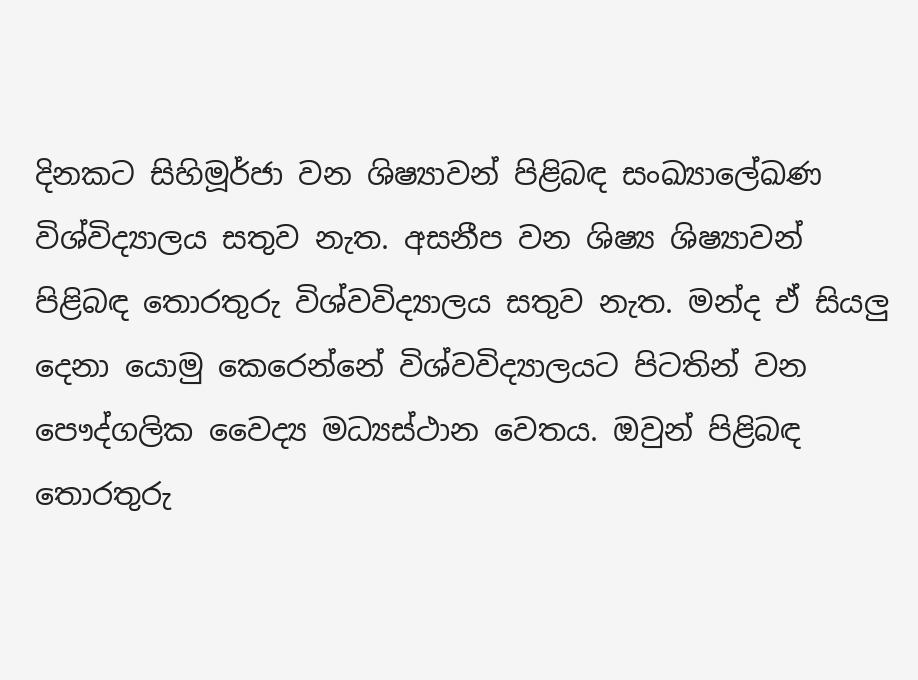දිනකට සිහිමූර්ජා වන ශිෂ්‍යාවන් පිළිබඳ සංඛ්‍යාලේඛණ විශ්විද්‍යාලය සතුව නැත. අසනීප වන ශිෂ්‍ය ශිෂ්‍යාවන් පිළිබඳ තොරතුරු විශ්වවිද්‍යාලය සතුව නැත. මන්ද ඒ සියලු දෙනා යොමු කෙරෙන්නේ විශ්වවිද්‍යාලයට පිටතින් වන පෞද්ගලික වෛද්‍ය මධ්‍යස්‌ථාන වෙතය. ඔවුන් පිළිබඳ තොරතුරු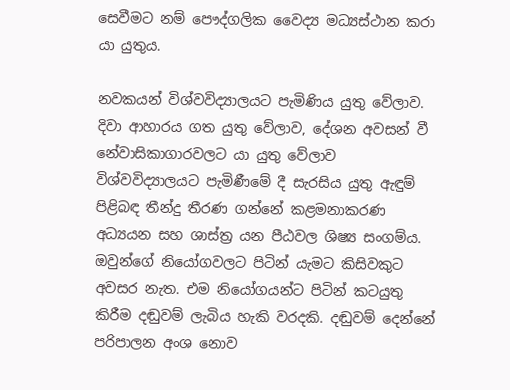සෙවීමට නම් පෞද්ගලික වෛද්‍ය මධ්‍යස්‌ථාන කරා යා යුතුය.

නවකයන් විශ්වවිද්‍යාලයට පැමිණිය යුතු වේලාව. දිවා ආහාරය ගත යුතු වේලාව, දේශන අවසන් වී නේවාසිකාගාරවලට යා යුතු වේලාව විශ්වවිද්‍යාලයට පැමිණීමේ දී සැරසිය යුතු ඇඳුම් පිළිබඳ තීන්දු තීරණ ගන්නේ කළමනාකරණ අධ්‍යයන සහ ශාස්‌ත්‍ර යන පීඨවල ශිෂ්‍ය සංගම්ය. ඔවුන්ගේ නියෝගවලට පිටින් යැමට කිසිවකුට අවසර නැත. එම නියෝගයන්ට පිටින් කටයුතු කිරීම දඬුවම් ලැබිය හැකි වරදකි. දඬුවම් දෙන්නේ පරිපාලන අංශ නොව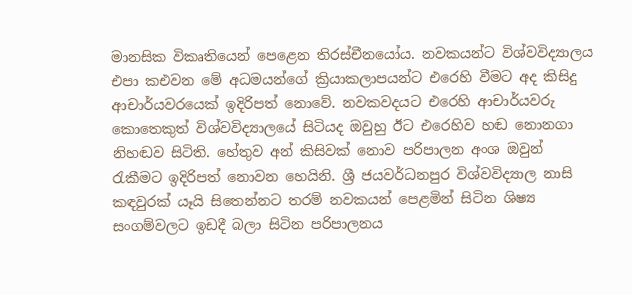මානසික විකෘතියෙන් පෙළෙන තිරස්‌චීනයෝය. නවකයන්ට විශ්වවිද්‍යාලය එපා කඑවන මේ අධමයන්ගේ ක්‍රියාකලාපයන්ට එරෙහි වීමට අද කිසිදු ආචාර්යවරයෙක්‌ ඉදිරිපත් නොවේ. නවකවදයට එරෙහි ආචාර්යවරු කොතෙකුත් විශ්වවිද්‍යාලයේ සිටියද ඔවුහු ඊට එරෙහිව හඬ නොනගා නිහඬව සිටිති. හේතුව අන් කිසිවක්‌ නොව පරිපාලන අංශ ඔවුන් රැකීමට ඉදිරිපත් නොවන හෙයිනි. ශ්‍රී ජයවර්ධනපුර විශ්වවිද්‍යාල නාසි කඳවුරක්‌ යෑයි සිතෙන්නට තරම් නවකයන් පෙළමින් සිටින ශිෂ්‍ය සංගම්වලට ඉඩදී බලා සිටින පරිපාලනය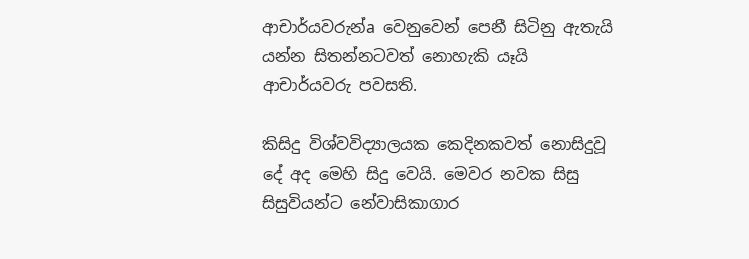ආචාර්යවරුන්a වෙනුවෙන් පෙනී සිටිනු ඇතැයි යන්න සිතන්නටවත් නොහැකි යෑයි ආචාර්යවරු පවසති.

කිසිදු විශ්වවිද්‍යාලයක කෙදිනකවත් නොසිදුවූ දේ අද මෙහි සිදු වෙයි. මෙවර නවක සිසු සිසුවියන්ට නේවාසිකාගාර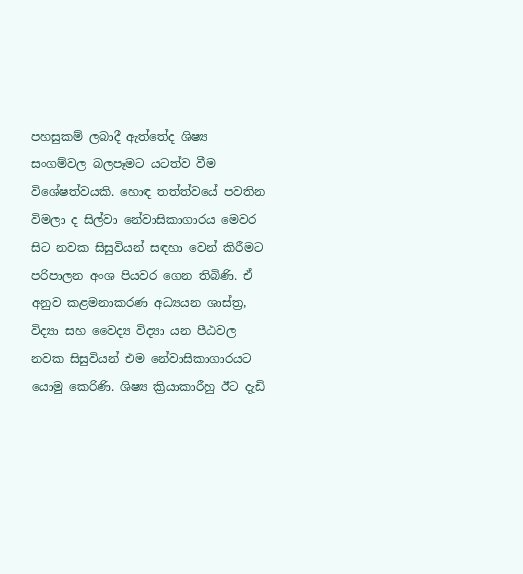පහසුකම් ලබාදී ඇත්තේද ශිෂ්‍ය සංගම්වල බලපෑමට යටත්ව වීම විශේෂත්වයකි. හොඳ තත්ත්වයේ පවතින විමලා ද සිල්වා නේවාසිකාගාරය මෙවර සිට නවක සිසුවියන් සඳහා වෙන් කිරීමට පරිපාලන අංශ පියවර ගෙන තිබිණි. ඒ අනුව කළමනාකරණ අධ්‍යයන ශාස්‌ත්‍ර, විද්‍යා සහ වෛද්‍ය විද්‍යා යන පීඨවල නවක සිසුවියන් එම නේවාසිකාගාරයට යොමු කෙරිණි. ශිෂ්‍ය ක්‍රියාකාරීහු ඊට දැඩි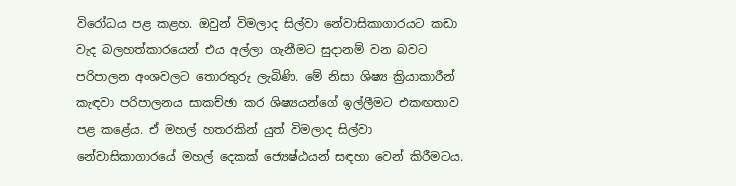විරෝධය පළ කළහ. ඔවුන් විමලාද සිල්වා නේවාසිකාගාරයට කඩා වැද බලහත්කාරයෙන් එය අල්ලා ගැනීමට සුදානම් වන බවට පරිපාලන අංශවලට තොරතුරු ලැබිණි. මේ නිසා ශිෂ්‍ය ක්‍රියාකාරීන් කැඳවා පරිපාලනය සාකච්ඡා කර ශිෂ්‍යයන්ගේ ඉල්ලීමට එකඟතාව පළ කළේය. ඒ මහල් හතරකින් යුත් විමලාද සිල්වා නේවාසිකාගාරයේ මහල් දෙකක්‌ ජ්‍යෙෂ්ඨයන් සඳහා වෙන් කිරීමටය.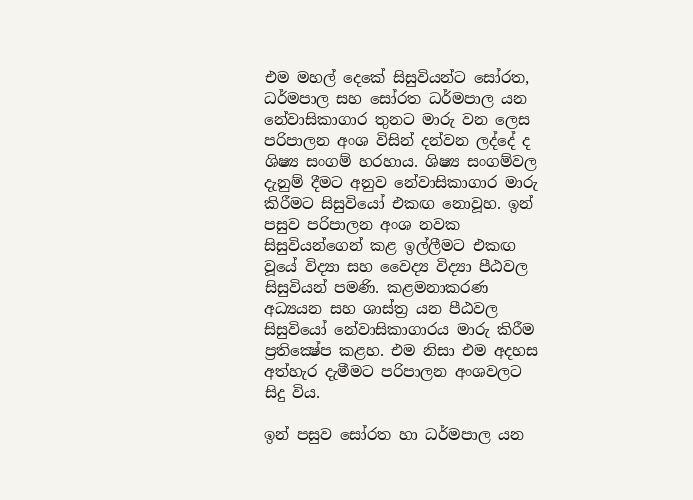එම මහල් දෙකේ සිසුවියන්ට සෝරත, ධර්මපාල සහ සෝරත ධර්මපාල යන නේවාසිකාගාර තුනට මාරු වන ලෙස පරිපාලන අංශ විසින් දන්වන ලද්දේ ද ශිෂ්‍ය සංගම් හරහාය. ශිෂ්‍ය සංගම්වල දැනුම් දීමට අනුව නේවාසිකාගාර මාරු කිරීමට සිසුවියෝ එකඟ නොවූහ. ඉන් පසුව පරිපාලන අංශ නවක සිසුවියන්ගෙන් කළ ඉල්ලීමට එකඟ වූයේ විද්‍යා සහ වෛද්‍ය විද්‍යා පීඨවල සිසුවියන් පමණි. කළමනාකරණ අධ්‍යයන සහ ශාස්‌ත්‍ර යන පීඨවල සිසුවියෝ නේවාසිකාගාරය මාරු කිරීම ප්‍රතික්‍ෂේප කළහ. එම නිසා එම අදහස අත්හැර දැමීමට පරිපාලන අංශවලට සිදු විය.

ඉන් පසුව සෝරත හා ධර්මපාල යන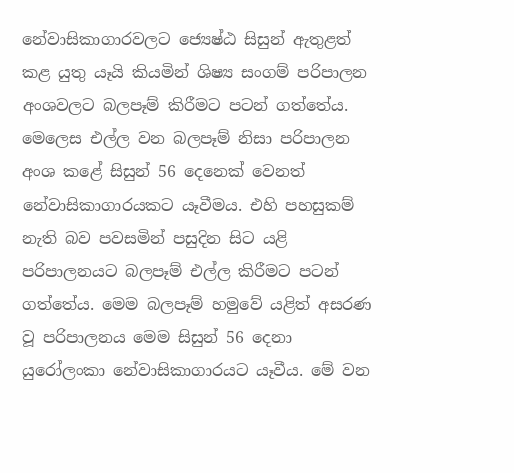නේවාසිකාගාරවලට ජ්‍යෙෂ්ඨ සිසුන් ඇතුළත් කළ යුතු යෑයි කියමින් ශිෂ්‍ය සංගම් පරිපාලන අංශවලට බලපෑම් කිරීමට පටන් ගත්තේය. මෙලෙස එල්ල වන බලපෑම් නිසා පරිපාලන අංශ කළේ සිසුන් 56 දෙනෙක්‌ වෙනත් නේවාසිකාගාරයකට යෑවීමය. එහි පහසුකම් නැති බව පවසමින් පසුදින සිට යළි පරිපාලනයට බලපෑම් එල්ල කිරීමට පටන් ගත්තේය. මෙම බලපෑම් හමුවේ යළිත් අසරණ වූ පරිපාලනය මෙම සිසුන් 56 දෙනා යුරෝලංකා නේවාසිකාගාරයට යෑවීය. මේ වන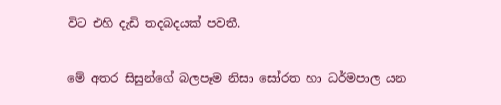විට එහි දැඩි තදබදයක්‌ පවතී.

මේ අතර සිසුන්ගේ බලපෑම නිසා සෝරත හා ධර්මපාල යන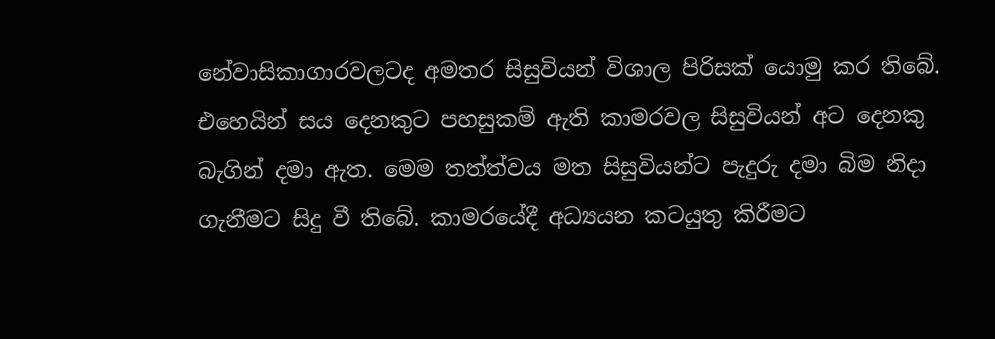නේවාසිකාගාරවලටද අමතර සිසුවියන් විශාල පිරිසක්‌ යොමු කර තිබේ. එහෙයින් සය දෙනකුට පහසුකම් ඇති කාමරවල සිසුවියන් අට දෙනකු බැගින් දමා ඇත. මෙම තත්ත්වය මත සිසුවියන්ට පැදුරු දමා බිම නිදා ගැනීමට සිදු වී තිබේ. කාමරයේදී අධ්‍යයන කටයුතු කිරීමට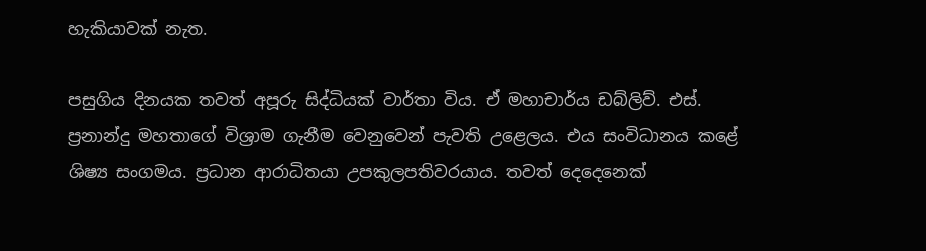හැකියාවක්‌ නැත.

පසුගිය දිනයක තවත් අපූරු සිද්ධියක්‌ වාර්තා විය. ඒ මහාචාර්ය ඩබ්ලිව්. එස්‌. ප්‍රනාන්දු මහතාගේ විශ්‍රාම ගැනීම වෙනුවෙන් පැවති උළෙලය. එය සංවිධානය කළේ ශිෂ්‍ය සංගමය. ප්‍රධාන ආරාධිතයා උපකුලපතිවරයාය. තවත් දෙදෙනෙක්‌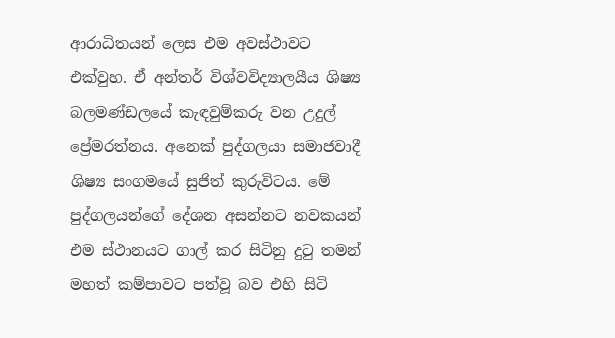ආරාධිතයන් ලෙස එම අවස්‌ථාවට එක්‌වුහ. ඒ අන්තර් විශ්වවිද්‍යාලයීය ශිෂ්‍ය බලමණ්‌ඩලයේ කැඳවුම්කරු වන උදුල් ප්‍රේමරත්නය. අනෙක්‌ පුද්ගලයා සමාජවාදී ශිෂ්‍ය සංගමයේ සුජිත් කුරුවිටය. මේ පුද්ගලයන්ගේ දේශන අසන්නට නවකයන් එම ස්‌ථානයට ගාල් කර සිටිනු දුටු තමන් මහත් කම්පාවට පත්වූ බව එහි සිටි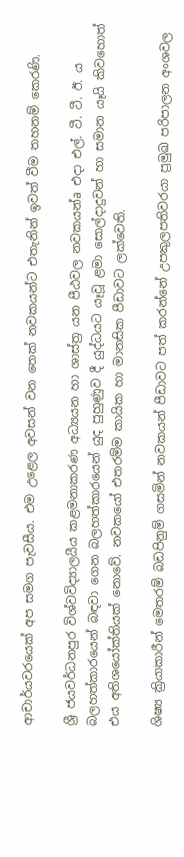ආචාර්යවරයෙක්‌ අප සමග පැවසීය. එම උළෙල අවසන් වන තෙක්‌ නවකයන්ට එතැනින් ඉවත් වීම තහනම් කෙරණි.

ශ්‍රී ජයවර්ධනපුර විශ්වවිද්‍යාලයීය කළමනාකරණ අධ්‍යයන හා ශාස්‌ත්‍ර යන පීඨවල නවකයන්a එදා එල්. ටී. ටී. ඊ. ය බලහත්කාරයෙන් බඳවා ගෙන බලහත්කාරයෙන් යුද පුහුණුව දී යුද්ධයට යෑවූ ළමා සොල්දාදුවන් හා සමාන යෑයි කිවහොත් එය අතිශයෝක්‌තියක්‌ නොවේ. නවකයෝ එතරම්ම කායික හා මානසික පීඩාවට ලක්‌වෙති.

ශිෂ්‍ය ක්‍රියාකාරීන් මෙතරම් බඩපිනුම් ගසමින් නවකයන් පීඩාවට පත් කරන්නේ උපකුලපතිවරයා ප්‍රමුඛ පරිපාලන අංශවල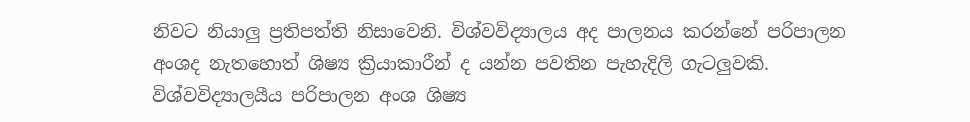නිවට නියාලු ප්‍රතිපත්ති නිසාවෙනි. විශ්වවිද්‍යාලය අද පාලනය කරන්නේ පරිපාලන අංශද නැතහොත් ශිෂ්‍ය ක්‍රියාකාරීන් ද යන්න පවතින පැහැදිලි ගැටලුවකි. විශ්වවිද්‍යාලයීය පරිපාලන අංශ ශිෂ්‍ය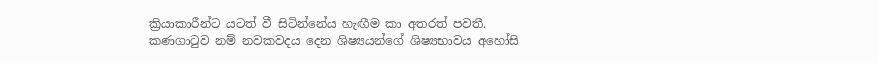ක්‍රියාකාරීන්ට යටත් වී සිටින්නේය හැඟීම කා අතරත් පවතී. කණගාටුව නම් නවකවදය දෙන ශිෂ්‍යයන්ගේ ශිෂ්‍යභාවය අහෝසි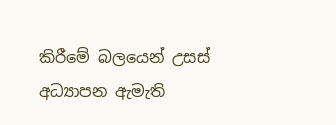කිරීමේ බලයෙන් උසස්‌ අධ්‍යාපන ඇමැති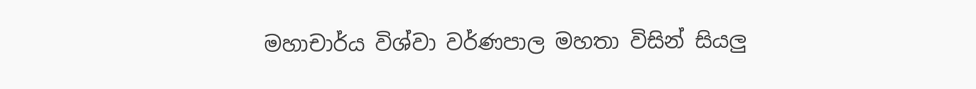මහාචාර්ය විශ්වා වර්ණපාල මහතා විසින් සියලු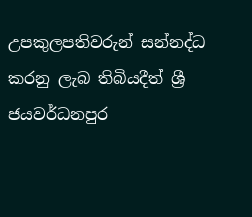උපකුලපතිවරුන් සන්නද්ධ කරනු ලැබ තිබියදීත් ශ්‍රී ජයවර්ධනපුර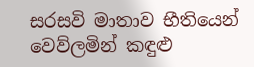සරසවි මාතාව භීතියෙන් වෙව්ලමින් කඳුළු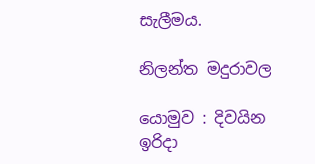සැලීමය.

නිලන්ත මදුරාවල

යොමුව : දිවයින ඉරිදා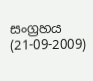සංග්‍රහය (21-09-2009)